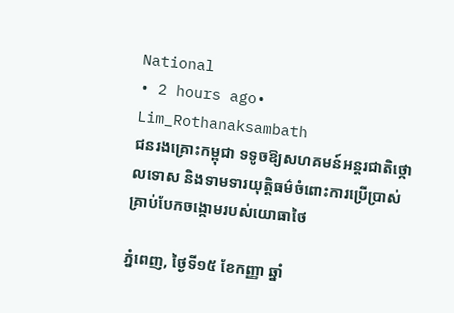National
• 2 hours ago• Lim_Rothanaksambath
ជនរងគ្រោះកម្ពុជា ទទូចឱ្យសហគមន៍អន្តរជាតិថ្កោលទោស និងទាមទារយុត្តិធម៌ចំពោះការប្រើប្រាស់គ្រាប់បែកចង្កោមរបស់យោធាថៃ

ភ្នំពេញ, ថ្ងៃទី១៥ ខែកញ្ញា ឆ្នាំ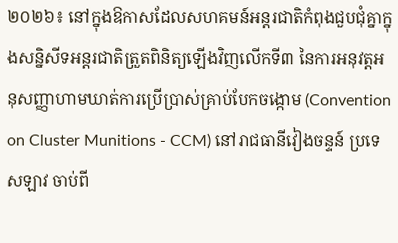២០២៦៖ នៅក្នុងឱកាសដែលសហគមន៍អន្តរជាតិកំពុងជួបជុំគ្នាក្នុងសន្និសីទអន្តរជាតិត្រួតពិនិត្យឡើងវិញលើកទី៣ នៃការអនុវត្តអនុសញ្ញាហាមឃាត់ការប្រើប្រាស់គ្រាប់បែកចង្កោម (Convention on Cluster Munitions - CCM) នៅរាជធានីវៀងចន្ទន៍ ប្រទេសឡាវ ចាប់ពី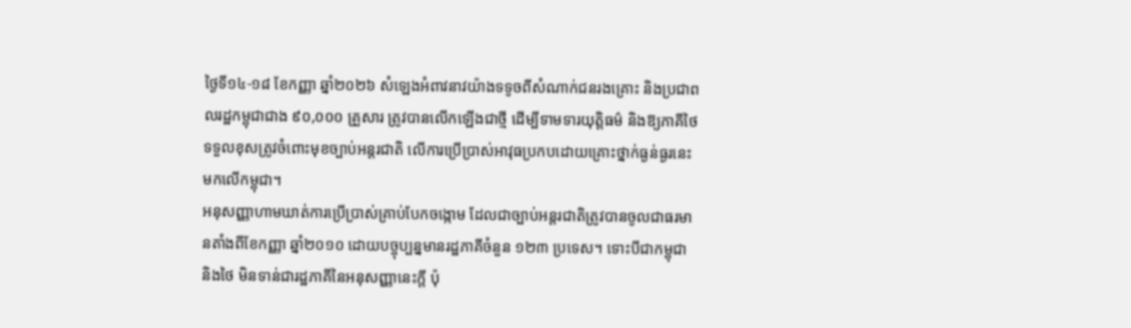ថ្ងៃទី១៤-១៨ ខែកញ្ញា ឆ្នាំ២០២៦ សំឡេងអំពាវនាវយ៉ាងទទូចពីសំណាក់ជនរងគ្រោះ និងប្រជាពលរដ្ឋកម្ពុជាជាង ៩០,០០០ គ្រួសារ ត្រូវបានលើកឡើងជាថ្មី ដើម្បីទាមទារយុត្តិធម៌ និងឱ្យភាគីថៃទទួលខុសត្រូវចំពោះមុខច្បាប់អន្តរជាតិ លើការប្រើប្រាស់អាវុធប្រកបដោយគ្រោះថ្នាក់ធ្ងន់ធ្ងរនេះមកលើកម្ពុជា។
អនុសញ្ញាហាមឃាត់ការប្រើប្រាស់គ្រាប់បែកចង្កោម ដែលជាច្បាប់អន្តរជាតិត្រូវបានចូលជាធរមានតាំងពីខែកញ្ញា ឆ្នាំ២០១០ ដោយបច្ចុប្បន្នមានរដ្ឋភាគីចំនួន ១២៣ ប្រទេស។ ទោះបីជាកម្ពុជា និងថៃ មិនទាន់ជារដ្ឋភាគីនៃអនុសញ្ញានេះក្តី ប៉ុ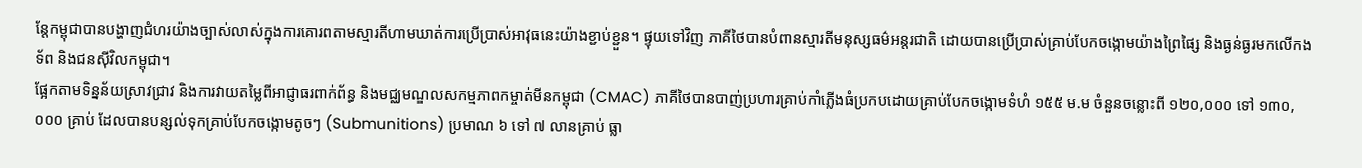ន្តែកម្ពុជាបានបង្ហាញជំហរយ៉ាងច្បាស់លាស់ក្នុងការគោរពតាមស្មារតីហាមឃាត់ការប្រើប្រាស់អាវុធនេះយ៉ាងខ្ជាប់ខ្ជួន។ ផ្ទុយទៅវិញ ភាគីថៃបានបំពានស្មារតីមនុស្សធម៌អន្តរជាតិ ដោយបានប្រើប្រាស់គ្រាប់បែកចង្កោមយ៉ាងព្រៃផ្សៃ និងធ្ងន់ធ្ងរមកលើកងទ័ព និងជនស៊ីវិលកម្ពុជា។
ផ្អែកតាមទិន្នន័យស្រាវជ្រាវ និងការវាយតម្លៃពីអាជ្ញាធរពាក់ព័ន្ធ និងមជ្ឈមណ្ឌលសកម្មភាពកម្ចាត់មីនកម្ពុជា (CMAC) ភាគីថៃបានបាញ់ប្រហារគ្រាប់កាំភ្លើងធំប្រកបដោយគ្រាប់បែកចង្កោមទំហំ ១៥៥ ម.ម ចំនួនចន្លោះពី ១២០,០០០ ទៅ ១៣០,០០០ គ្រាប់ ដែលបានបន្សល់ទុកគ្រាប់បែកចង្កោមតូចៗ (Submunitions) ប្រមាណ ៦ ទៅ ៧ លានគ្រាប់ ធ្លា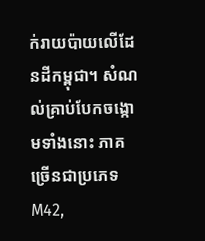ក់រាយប៉ាយលើដែនដីកម្ពុជា។ សំណល់គ្រាប់បែកចង្កោមទាំងនោះ ភាគច្រើនជាប្រភេទ M42,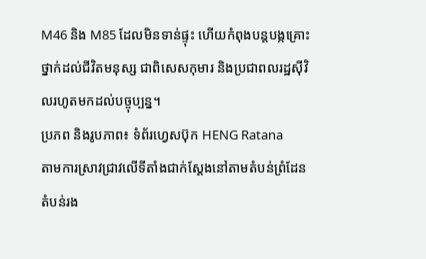M46 និង M85 ដែលមិនទាន់ផ្ទុះ ហើយកំពុងបន្តបង្កគ្រោះថ្នាក់ដល់ជីវិតមនុស្ស ជាពិសេសកុមារ និងប្រជាពលរដ្ឋស៊ីវិលរហូតមកដល់បច្ចុប្បន្ន។
ប្រភព និងរូបភាព៖ ទំព័រហ្វេសប៊ុក HENG Ratana
តាមការស្រាវជ្រាវលើទីតាំងជាក់ស្តែងនៅតាមតំបន់ព្រំដែន តំបន់រង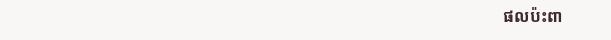ផលប៉ះពា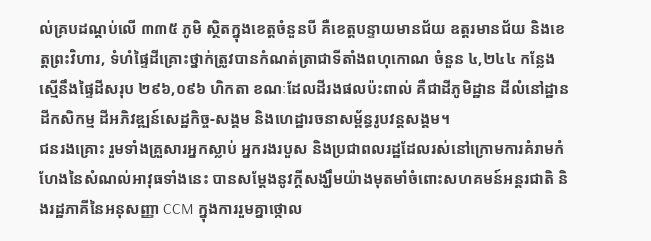ល់គ្របដណ្តប់លើ ៣៣៥ ភូមិ ស្ថិតក្នុងខេត្តចំនួនបី គឺខេត្តបន្ទាយមានជ័យ ឧត្តរមានជ័យ និងខេត្តព្រះវិហារ, ទំហំផ្ទៃដីគ្រោះថ្នាក់ត្រូវបានកំណត់ត្រាជាទីតាំងពហុកោណ ចំនួន ៤,២៤៤ កន្លែង ស្មើនឹងផ្ទៃដីសរុប ២៩៦,០៩៦ ហិកតា ខណៈដែលដីរងផលប៉ះពាល់ គឺជាដីភូមិដ្ឋាន ដីលំនៅដ្ឋាន ដីកសិកម្ម ដីអភិវឌ្ឍន៍សេដ្ឋកិច្ច-សង្គម និងហេដ្ឋារចនាសម្ព័ន្ធរូបវន្តសង្គម។
ជនរងគ្រោះ រួមទាំងគ្រួសារអ្នកស្លាប់ អ្នករងរបួស និងប្រជាពលរដ្ឋដែលរស់នៅក្រោមការគំរាមកំហែងនៃសំណល់អាវុធទាំងនេះ បានសម្តែងនូវក្តីសង្ឃឹមយ៉ាងមុតមាំចំពោះសហគមន៍អន្តរជាតិ និងរដ្ឋភាគីនៃអនុសញ្ញា CCM ក្នុងការរួមគ្នាថ្កោល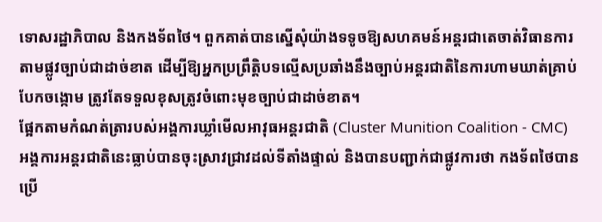ទោសរដ្ឋាភិបាល និងកងទ័ពថៃ។ ពួកគាត់បានស្នើសុំយ៉ាងទទូចឱ្យសហគមន៍អន្តរជាតេចាត់វិធានការតាមផ្លូវច្បាប់ជាដាច់ខាត ដើម្បីឱ្យអ្នកប្រព្រឹត្តិបទល្មើសប្រឆាំងនឹងច្បាប់អន្តរជាតិនៃការហាមឃាត់គ្រាប់បែកចង្កោម ត្រូវតែទទួលខុសត្រូវចំពោះមុខច្បាប់ជាដាច់ខាត។
ផ្អែកតាមកំណត់ត្រារបស់អង្គការឃ្លាំមើលអាវុធអន្តរជាតិ (Cluster Munition Coalition - CMC) អង្គការអន្តរជាតិនេះធ្លាប់បានចុះស្រាវជ្រាវដល់ទីតាំងផ្ទាល់ និងបានបញ្ជាក់ជាផ្លូវការថា កងទ័ពថៃបានប្រើ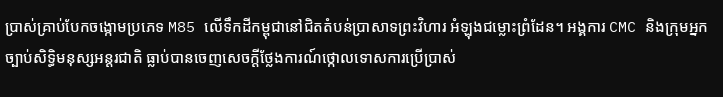ប្រាស់គ្រាប់បែកចង្កោមប្រភេទ M85 លើទឹកដីកម្ពុជានៅជិតតំបន់ប្រាសាទព្រះវិហារ អំឡុងជម្លោះព្រំដែន។ អង្គការ CMC និងក្រុមអ្នកច្បាប់សិទ្ធិមនុស្សអន្តរជាតិ ធ្លាប់បានចេញសេចក្តីថ្លែងការណ៍ថ្កោលទោសការប្រើប្រាស់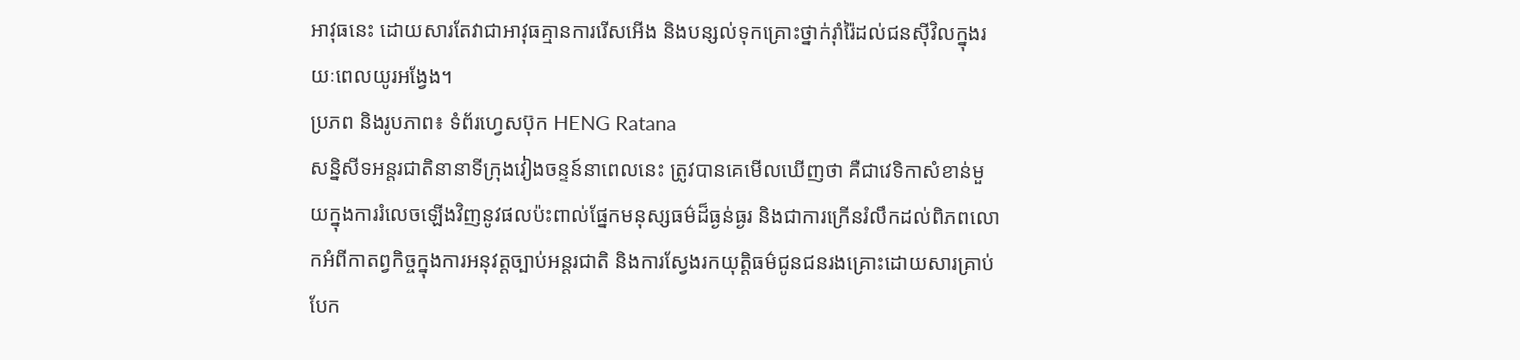អាវុធនេះ ដោយសារតែវាជាអាវុធគ្មានការរើសអើង និងបន្សល់ទុកគ្រោះថ្នាក់រ៉ាំរ៉ៃដល់ជនស៊ីវិលក្នុងរយៈពេលយូរអង្វែង។
ប្រភព និងរូបភាព៖ ទំព័រហ្វេសប៊ុក HENG Ratana
សន្និសីទអន្តរជាតិនានាទីក្រុងវៀងចន្ទន៍នាពេលនេះ ត្រូវបានគេមើលឃើញថា គឺជាវេទិកាសំខាន់មួយក្នុងការរំលេចឡើងវិញនូវផលប៉ះពាល់ផ្នែកមនុស្សធម៌ដ៏ធ្ងន់ធ្ងរ និងជាការក្រើនរំលឹកដល់ពិភពលោកអំពីកាតព្វកិច្ចក្នុងការអនុវត្តច្បាប់អន្តរជាតិ និងការស្វែងរកយុត្តិធម៌ជូនជនរងគ្រោះដោយសារគ្រាប់បែក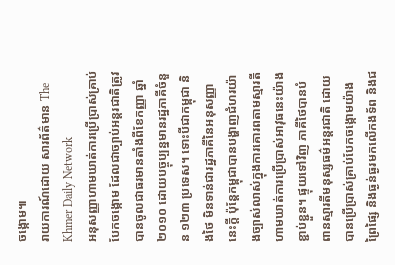ចង្កោម៕
រាយការណ៍ដោយ សារព័ត៌មាន The Khmer Daily Network
អនុសញ្ញាហាមឃាត់ការប្រើប្រាស់គ្រាប់បែកចង្កោម ដែលជាច្បាប់អន្តរជាតិត្រូវបានចូលជាធរមានតាំងពីខែកញ្ញា ឆ្នាំ២០១០ ដោយបច្ចុប្បន្នមានរដ្ឋភាគីចំនួន ១២៣ ប្រទេស។ ទោះបីជាកម្ពុជា និងថៃ មិនទាន់ជារដ្ឋភាគីនៃអនុសញ្ញានេះក្តី ប៉ុន្តែកម្ពុជាបានបង្ហាញជំហរយ៉ាងច្បាស់លាស់ក្នុងការគោរពតាមស្មារតីហាមឃាត់ការប្រើប្រាស់អាវុធនេះយ៉ាងខ្ជាប់ខ្ជួន។ ផ្ទុយទៅវិញ ភាគីថៃបានបំពានស្មារតីមនុស្សធម៌អន្តរជាតិ ដោយបានប្រើប្រាស់គ្រាប់បែកចង្កោមយ៉ាងព្រៃផ្សៃ និងធ្ងន់ធ្ងរមកលើកងទ័ព និងជ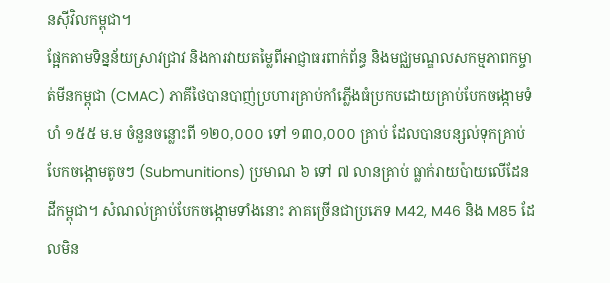នស៊ីវិលកម្ពុជា។
ផ្អែកតាមទិន្នន័យស្រាវជ្រាវ និងការវាយតម្លៃពីអាជ្ញាធរពាក់ព័ន្ធ និងមជ្ឈមណ្ឌលសកម្មភាពកម្ចាត់មីនកម្ពុជា (CMAC) ភាគីថៃបានបាញ់ប្រហារគ្រាប់កាំភ្លើងធំប្រកបដោយគ្រាប់បែកចង្កោមទំហំ ១៥៥ ម.ម ចំនួនចន្លោះពី ១២០,០០០ ទៅ ១៣០,០០០ គ្រាប់ ដែលបានបន្សល់ទុកគ្រាប់បែកចង្កោមតូចៗ (Submunitions) ប្រមាណ ៦ ទៅ ៧ លានគ្រាប់ ធ្លាក់រាយប៉ាយលើដែនដីកម្ពុជា។ សំណល់គ្រាប់បែកចង្កោមទាំងនោះ ភាគច្រើនជាប្រភេទ M42, M46 និង M85 ដែលមិន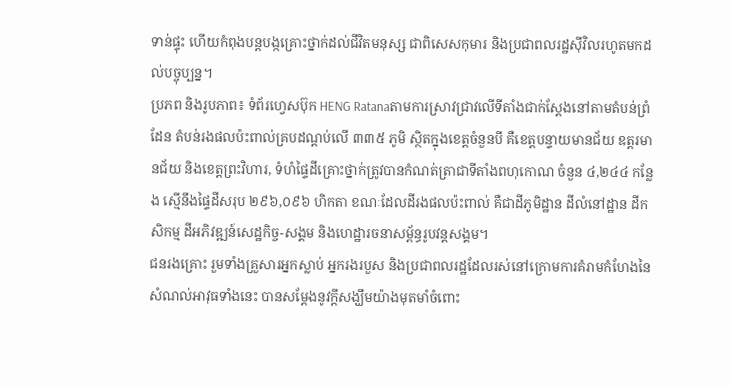ទាន់ផ្ទុះ ហើយកំពុងបន្តបង្កគ្រោះថ្នាក់ដល់ជីវិតមនុស្ស ជាពិសេសកុមារ និងប្រជាពលរដ្ឋស៊ីវិលរហូតមកដល់បច្ចុប្បន្ន។
ប្រភព និងរូបភាព៖ ទំព័រហ្វេសប៊ុក HENG Ratanaតាមការស្រាវជ្រាវលើទីតាំងជាក់ស្តែងនៅតាមតំបន់ព្រំដែន តំបន់រងផលប៉ះពាល់គ្របដណ្តប់លើ ៣៣៥ ភូមិ ស្ថិតក្នុងខេត្តចំនួនបី គឺខេត្តបន្ទាយមានជ័យ ឧត្តរមានជ័យ និងខេត្តព្រះវិហារ, ទំហំផ្ទៃដីគ្រោះថ្នាក់ត្រូវបានកំណត់ត្រាជាទីតាំងពហុកោណ ចំនួន ៤,២៤៤ កន្លែង ស្មើនឹងផ្ទៃដីសរុប ២៩៦,០៩៦ ហិកតា ខណៈដែលដីរងផលប៉ះពាល់ គឺជាដីភូមិដ្ឋាន ដីលំនៅដ្ឋាន ដីកសិកម្ម ដីអភិវឌ្ឍន៍សេដ្ឋកិច្ច-សង្គម និងហេដ្ឋារចនាសម្ព័ន្ធរូបវន្តសង្គម។
ជនរងគ្រោះ រួមទាំងគ្រួសារអ្នកស្លាប់ អ្នករងរបួស និងប្រជាពលរដ្ឋដែលរស់នៅក្រោមការគំរាមកំហែងនៃសំណល់អាវុធទាំងនេះ បានសម្តែងនូវក្តីសង្ឃឹមយ៉ាងមុតមាំចំពោះ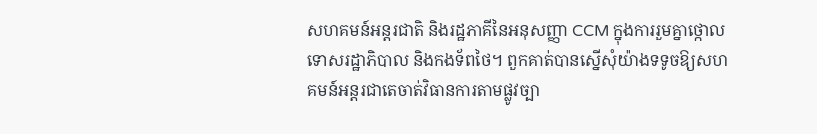សហគមន៍អន្តរជាតិ និងរដ្ឋភាគីនៃអនុសញ្ញា CCM ក្នុងការរួមគ្នាថ្កោលទោសរដ្ឋាភិបាល និងកងទ័ពថៃ។ ពួកគាត់បានស្នើសុំយ៉ាងទទូចឱ្យសហគមន៍អន្តរជាតេចាត់វិធានការតាមផ្លូវច្បា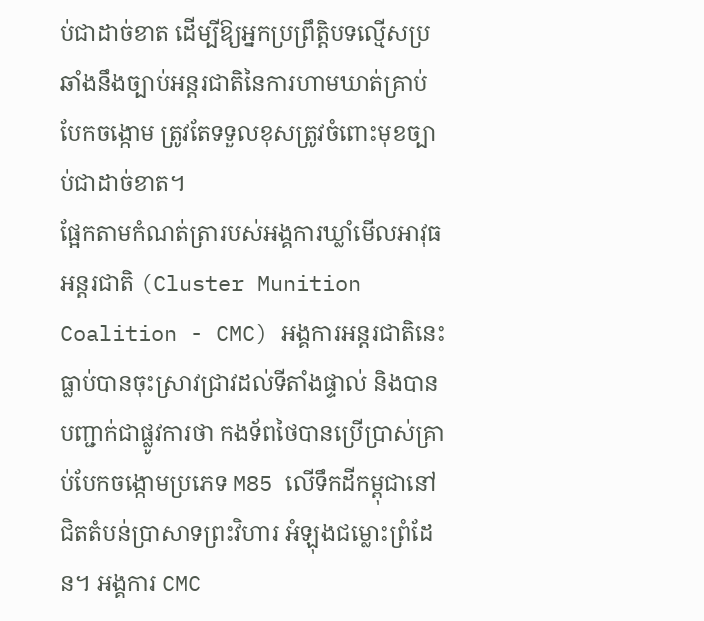ប់ជាដាច់ខាត ដើម្បីឱ្យអ្នកប្រព្រឹត្តិបទល្មើសប្រឆាំងនឹងច្បាប់អន្តរជាតិនៃការហាមឃាត់គ្រាប់បែកចង្កោម ត្រូវតែទទួលខុសត្រូវចំពោះមុខច្បាប់ជាដាច់ខាត។
ផ្អែកតាមកំណត់ត្រារបស់អង្គការឃ្លាំមើលអាវុធអន្តរជាតិ (Cluster Munition Coalition - CMC) អង្គការអន្តរជាតិនេះធ្លាប់បានចុះស្រាវជ្រាវដល់ទីតាំងផ្ទាល់ និងបានបញ្ជាក់ជាផ្លូវការថា កងទ័ពថៃបានប្រើប្រាស់គ្រាប់បែកចង្កោមប្រភេទ M85 លើទឹកដីកម្ពុជានៅជិតតំបន់ប្រាសាទព្រះវិហារ អំឡុងជម្លោះព្រំដែន។ អង្គការ CMC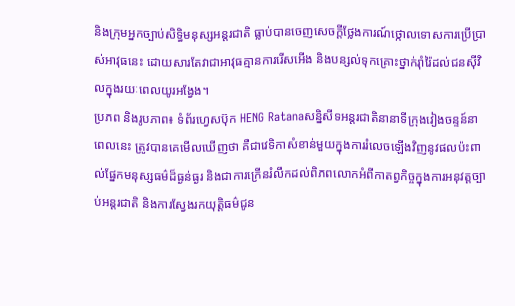និងក្រុមអ្នកច្បាប់សិទ្ធិមនុស្សអន្តរជាតិ ធ្លាប់បានចេញសេចក្តីថ្លែងការណ៍ថ្កោលទោសការប្រើប្រាស់អាវុធនេះ ដោយសារតែវាជាអាវុធគ្មានការរើសអើង និងបន្សល់ទុកគ្រោះថ្នាក់រ៉ាំរ៉ៃដល់ជនស៊ីវិលក្នុងរយៈពេលយូរអង្វែង។
ប្រភព និងរូបភាព៖ ទំព័រហ្វេសប៊ុក HENG Ratanaសន្និសីទអន្តរជាតិនានាទីក្រុងវៀងចន្ទន៍នាពេលនេះ ត្រូវបានគេមើលឃើញថា គឺជាវេទិកាសំខាន់មួយក្នុងការរំលេចឡើងវិញនូវផលប៉ះពាល់ផ្នែកមនុស្សធម៌ដ៏ធ្ងន់ធ្ងរ និងជាការក្រើនរំលឹកដល់ពិភពលោកអំពីកាតព្វកិច្ចក្នុងការអនុវត្តច្បាប់អន្តរជាតិ និងការស្វែងរកយុត្តិធម៌ជូន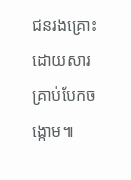ជនរងគ្រោះដោយសារគ្រាប់បែកចង្កោម៕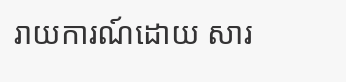រាយការណ៍ដោយ សារ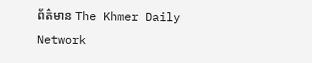ព័ត៌មាន The Khmer Daily Network